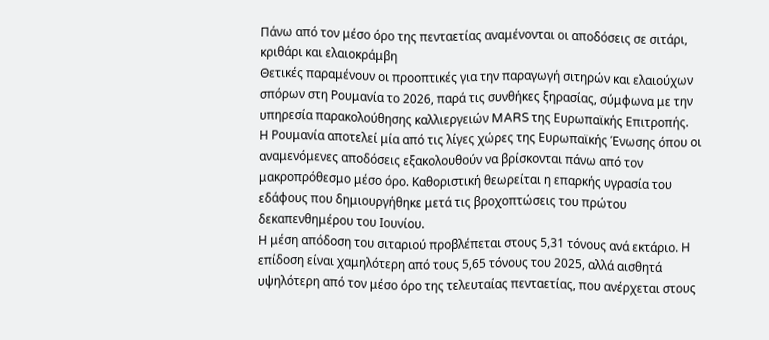Πάνω από τον μέσο όρο της πενταετίας αναμένονται οι αποδόσεις σε σιτάρι, κριθάρι και ελαιοκράμβη
Θετικές παραμένουν οι προοπτικές για την παραγωγή σιτηρών και ελαιούχων σπόρων στη Ρουμανία το 2026, παρά τις συνθήκες ξηρασίας, σύμφωνα με την υπηρεσία παρακολούθησης καλλιεργειών MARS της Ευρωπαϊκής Επιτροπής.
Η Ρουμανία αποτελεί μία από τις λίγες χώρες της Ευρωπαϊκής Ένωσης όπου οι αναμενόμενες αποδόσεις εξακολουθούν να βρίσκονται πάνω από τον μακροπρόθεσμο μέσο όρο. Καθοριστική θεωρείται η επαρκής υγρασία του εδάφους που δημιουργήθηκε μετά τις βροχοπτώσεις του πρώτου δεκαπενθημέρου του Ιουνίου.
Η μέση απόδοση του σιταριού προβλέπεται στους 5,31 τόνους ανά εκτάριο. Η επίδοση είναι χαμηλότερη από τους 5,65 τόνους του 2025, αλλά αισθητά υψηλότερη από τον μέσο όρο της τελευταίας πενταετίας, που ανέρχεται στους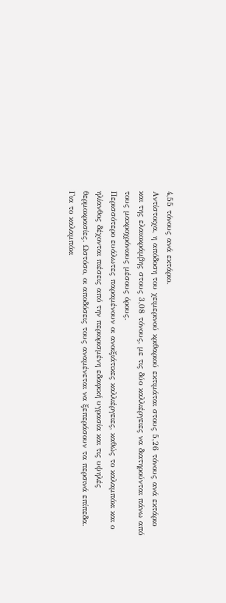4,55 τόνους ανά εκτάριο.
Αντίστοιχα, η απόδοση του χειμερινού κριθαριού εκτιμάται στους 5,26 τόνους ανά εκτάριο και της ελαιοκράμβης στους 3,08 τόνους, με τις δύο καλλιέργειες να διατηρούνται πάνω από τους μακροχρόνιους μέσους όρους.
Περισσότερο ευάλωτες παραμένουν οι ανοιξιάτικες καλλιέργειες, καθώς το καλαμπόκι και ο ηλίανθος δέχονται πιέσεις από την περιορισμένη εδαφική υγρασία και τις υψηλές θερμοκρασίες. Ωστόσο, οι αποδόσεις τους αναμένεται να ξεπεράσουν τα περσινά επίπεδα.
Για το καλαμπόκι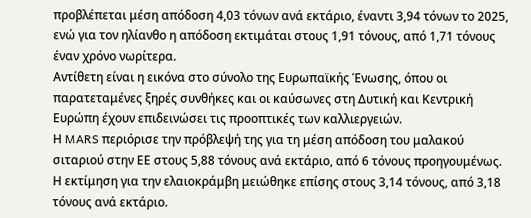προβλέπεται μέση απόδοση 4,03 τόνων ανά εκτάριο, έναντι 3,94 τόνων το 2025, ενώ για τον ηλίανθο η απόδοση εκτιμάται στους 1,91 τόνους, από 1,71 τόνους έναν χρόνο νωρίτερα.
Αντίθετη είναι η εικόνα στο σύνολο της Ευρωπαϊκής Ένωσης, όπου οι παρατεταμένες ξηρές συνθήκες και οι καύσωνες στη Δυτική και Κεντρική Ευρώπη έχουν επιδεινώσει τις προοπτικές των καλλιεργειών.
Η MARS περιόρισε την πρόβλεψή της για τη μέση απόδοση του μαλακού σιταριού στην ΕΕ στους 5,88 τόνους ανά εκτάριο, από 6 τόνους προηγουμένως. Η εκτίμηση για την ελαιοκράμβη μειώθηκε επίσης στους 3,14 τόνους, από 3,18 τόνους ανά εκτάριο.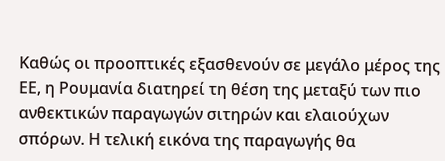Καθώς οι προοπτικές εξασθενούν σε μεγάλο μέρος της ΕΕ, η Ρουμανία διατηρεί τη θέση της μεταξύ των πιο ανθεκτικών παραγωγών σιτηρών και ελαιούχων σπόρων. Η τελική εικόνα της παραγωγής θα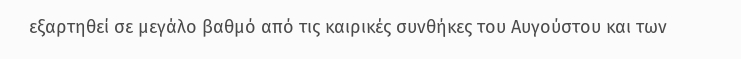εξαρτηθεί σε μεγάλο βαθμό από τις καιρικές συνθήκες του Αυγούστου και των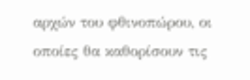αρχών του φθινοπώρου, οι οποίες θα καθορίσουν τις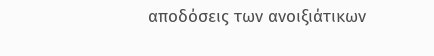αποδόσεις των ανοιξιάτικων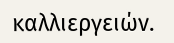καλλιεργειών.